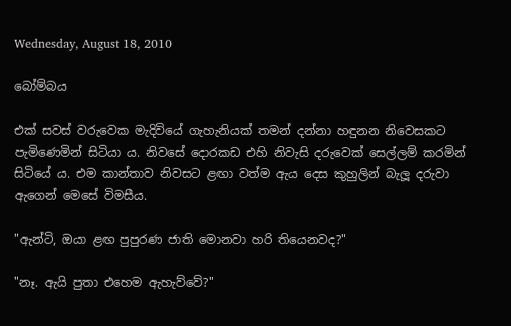Wednesday, August 18, 2010

බෝම්බය

එක් සවස් වරුවෙක මැදිවියේ ගැහැනියක් තමන් දන්නා හඳුනන නිවෙසකට පැමිණෙමින් සිටියා ය. නිවසේ දොරකඩ එහි නිවැසි දරුවෙක් සෙල්ලම් කරමින් සිටියේ ය. එම කාන්තාව නිවසට ළඟා වත්ම ඇය දෙස කුහුලින් බැලූ දරුවා ඇගෙන් මෙසේ විමසීය.

"ඇන්ටි, ඔයා ළඟ පුපුරණ ජාති මොනවා හරි තියෙනවද?"

"නෑ. ඇයි පුතා එහෙම ඇහැව්වේ?"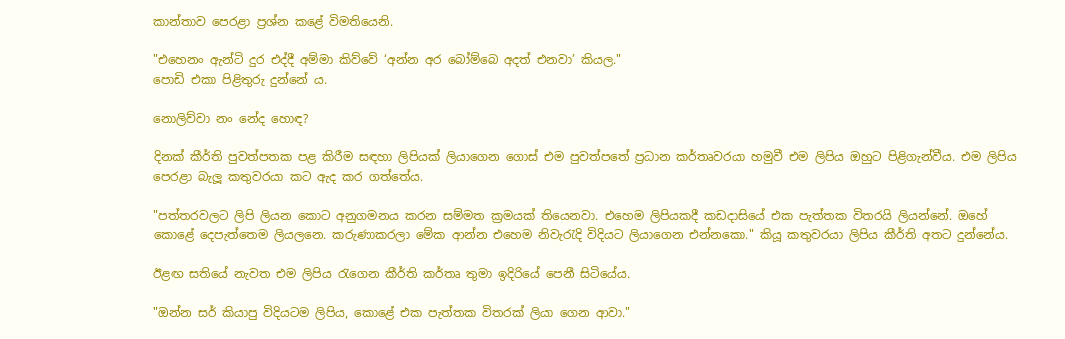කාන්තාව පෙරළා ප්‍රශ්න කළේ විමතියෙනි.

"එහෙනං ඇන්ටි දුර එද්දී අම්මා කිව්වේ ‘අන්න අර බෝම්බෙ අදත් එනවා’ කියල."
පොඩි එකා පිළිතුරු දුන්නේ ය.

නොලිව්වා නං නේද හොඳ?

දිනක් කීර්ති පුවත්පතක පළ කිරීම සඳහා ලිපියක් ලියාගෙන ගොස් එම පුවත්පතේ ප්‍රධාන කර්තෘවරයා හමුවී එම ලිපිය ඔහුට පිළිගැන්වීය. එම ලිපිය පෙරළා බැලූ කතුවරයා කට ඇද කර ගත්තේය.

"පත්තරවලට ලිපි ලියන කොට අනුගමනය කරන සම්මත ක්‍රමයක් තියෙනවා. එහෙම ලිපියකදී කඩදාසියේ එක පැත්තක විතරයි ලියන්නේ. ඔහේ කොළේ දෙපැත්තෙම ලියලනෙ. කරුණාකරලා මේක ආන්න එහෙම නිවැරැදි විදියට ලියාගෙන එන්නකො." කියූ කතුවරයා ලිපිය කීර්ති අතට දුන්නේය.

ඊළඟ සතියේ නැවත එම ලිපිය රැගෙන කීර්ති කර්තෘ තුමා ඉදිරියේ පෙනී සිටියේය.

"ඔන්න සර් කියාපු විදියටම ලිපිය, කොළේ එක පැත්තක විතරක් ලියා ගෙන ආවා."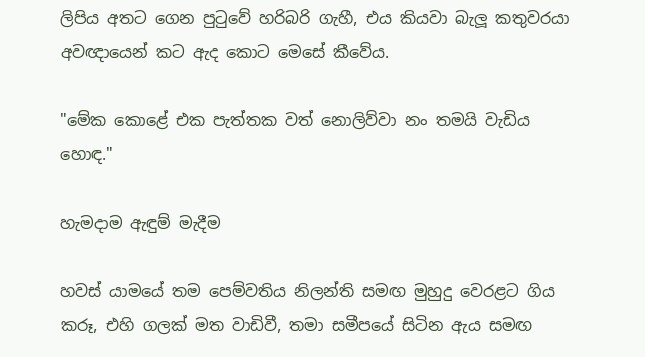ලිපිය අතට ගෙන පුටුවේ හරිබරි ගැහී, එය කියවා බැලූ කතුවරයා අවඥායෙන් කට ඇද කොට මෙසේ කීවේය.

"මේක කොළේ එක පැත්තක වත් නොලිව්වා නං තමයි වැඩිය හොඳ."

හැමදාම ඇඳුම් මැදීම

හවස් යාමයේ තම පෙම්වතිය නිලන්ති සමඟ මුහුදු වෙරළට ගිය කරූ, එහි ගලක් මත වාඩිවී, තමා සමීපයේ සිටින ඇය සමඟ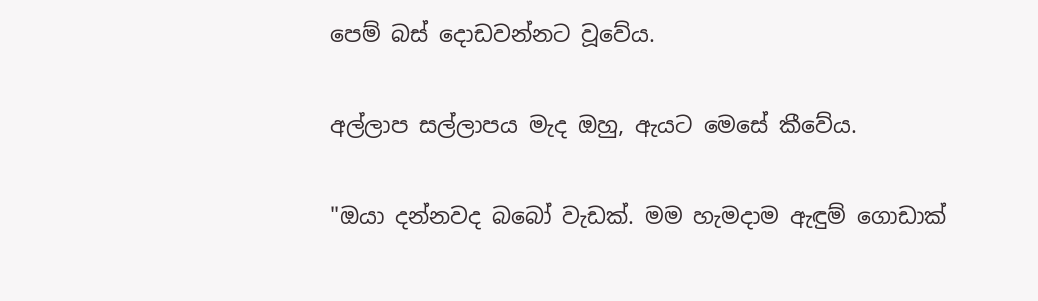පෙම් බස් දොඩවන්නට වූවේය.

අල්ලාප සල්ලාපය මැද ඔහු, ඇයට මෙසේ කීවේය.

"ඔයා දන්නවද බබෝ වැඩක්. මම හැමදාම ඇඳුම් ගොඩාක්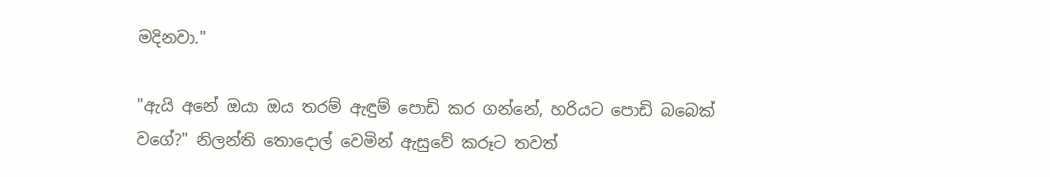මදිනවා."

"ඇයි අනේ ඔයා ඔය තරම් ඇඳුම් පොඩි කර ගන්නේ, හරියට පොඩි බබෙක් වගේ?" නිලන්ති තොදොල් වෙමින් ඇසුවේ කරූට තවත්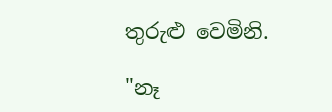තුරුළු වෙමිනි.

"නෑ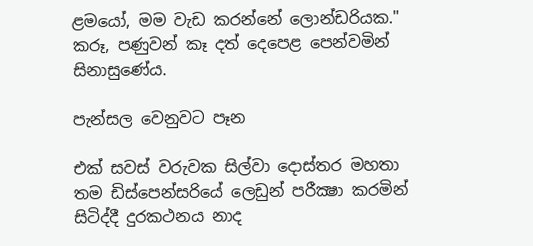ළමයෝ, මම වැඩ කරන්නේ ලොන්ඩරියක." කරූ, පණුවන් කෑ දත් දෙපෙළ පෙන්වමින් සිනාසුණේය.

පැන්සල වෙනුවට පෑන

එක් සවස් වරුවක සිල්වා දොස්තර මහතා තම ඩිස්පෙන්සරියේ ලෙඩුන් පරීක්‍ෂා කරමින් සිටිද්දී දුරකථනය නාද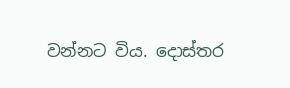වන්නට විය. දොස්තර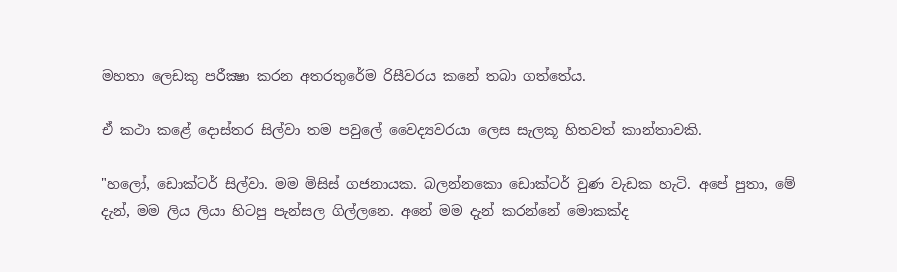මහතා ලෙඩකු පරීක්‍ෂා කරන අතරතුරේම රිසීවරය කනේ තබා ගත්තේය.

ඒ කථා කළේ දොස්තර සිල්වා තම පවුලේ වෛද්‍යවරයා ලෙස සැලකූ හිතවත් කාන්තාවකි.

"හලෝ, ඩොක්ටර් සිල්වා. මම මිසිස් ගජනායක. බලන්නකො ඩොක්ටර් වුණ වැඩක හැටි. අපේ පුතා, මේ දැන්, මම ලිය ලියා හිටපු පැන්සල ගිල්ලනෙ. අනේ මම දැන් කරන්නේ මොකක්ද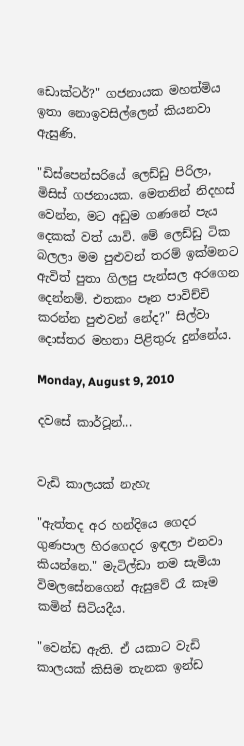ඩොක්ටර්?" ගජනායක මහත්මිය ඉතා නොඉවසිල්ලෙන් කියනවා ඇසුණි.

"ඩිස්පෙන්සරියේ ලෙඩ්ඩු පිරිලා, මිසිස් ගජනායක. මෙතනින් නිදහස් වෙන්න, මට අඩුම ගණනේ පැය දෙකක් වත් යාවි. මේ ලෙඩ්ඩු ටික බලලා මම පුළුවන් තරම් ඉක්මනට ඇවිත් පුතා ගිලපු පැන්සල අරගෙන දෙන්නම්. එතකං පෑන පාවිච්චි කරන්න පුළුවන් නේද?" සිල්වා දොස්තර මහතා පිළිතුරු දුන්නේය.

Monday, August 9, 2010

දවසේ කාර්ටූන්...


වැඩි කාලයක් නැහැ

"ඇත්තද අර හන්දියෙ ගෙදර ගුණපාල හිරගෙදර ඉඳලා එනවා කියන්නෙ." මැටිල්ඩා තම සැමියා විමලසේනගෙන් ඇසුවේ රෑ කෑම කමින් සිටියදීය.

"වෙන්ඩ ඇති. ඒ යකාට වැඩි කාලයක් කිසිම තැනක ඉන්ඩ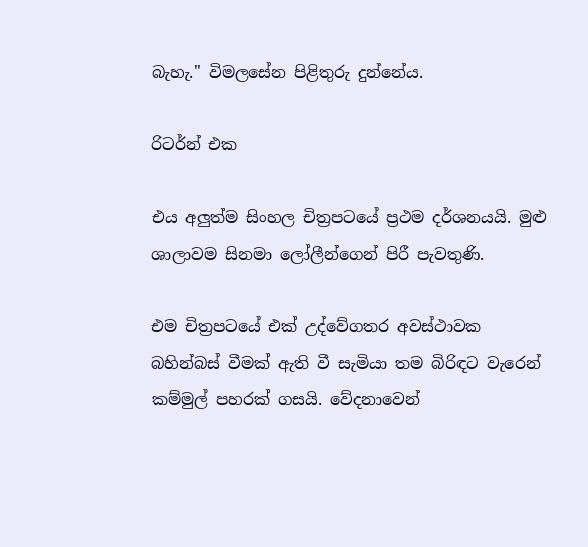බැහැ." විමලසේන පිළිතුරු දුන්නේය.

රිටර්න් එක

එය අලුත්ම සිංහල චිත්‍රපටයේ ප්‍රථම දර්ශනයයි. මුළු ශාලාවම සිනමා ලෝලීන්ගෙන් පිරී පැවතුණි.

එම චිත්‍රපටයේ එක් උද්වේගතර අවස්ථාවක බහින්බස් වීමක් ඇති වී සැමියා තම බිරිඳට වැරෙන් කම්මුල් පහරක් ගසයි. වේදනාවෙන්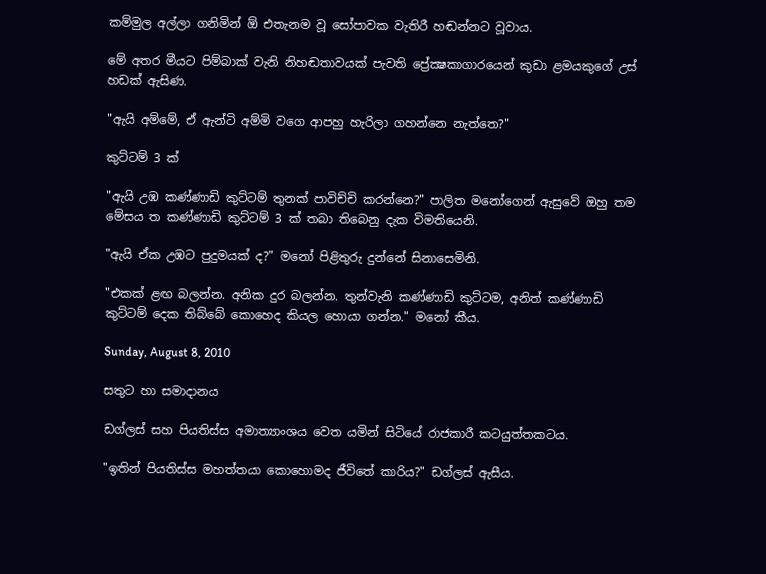කම්මුල අල්ලා ගනිමින් ඕ එතැනම වූ සෝපාවක වැතිරී හඬන්නට වූවාය.

මේ අතර මීයට පිම්බාක් වැනි නිහඬතාවයක් පැවති ප්‍රේක්‍ෂකාගාරයෙන් කුඩා ළමයකුගේ උස් හඩක් ඇසිණ.

"ඇයි අම්මේ, ඒ ඇන්ටි අම්මි වගෙ ආපහු හැරිලා ගහන්නෙ නැත්තෙ?"

කුට්ටම් 3 ක්

"ඇයි උඹ කණ්ණාඩි කුට්ටම් තුනක් පාවිච්චි කරන්නෙ?" පාලිත මනෝගෙන් ඇසුවේ ඔහු තම මේසය ත කණ්ණාඩි කුට්ටම් 3 ක් තබා තිබෙනු දැක විමතියෙනි.

"ඇයි ඒක උඹට පුදුමයක් ද?" මනෝ පිළිතුරු දුන්නේ සිනාසෙමිනි.

"එකක් ළඟ බලන්න. අනික දුර බලන්න. තුන්වැනි කණ්ණාඩි කුට්ටම, අනිත් කණ්ණාඩි කුට්ටම් දෙක තිබ්බේ කොහෙද කියල හොයා ගන්න." මනෝ කීය.

Sunday, August 8, 2010

සතුට හා සමාදානය

ඩග්ලස් සහ පියතිස්ස අමාත්‍යාංශය වෙත යමින් සිටියේ රාජකාරී කටයුත්තකටය.

"ඉතින් පියතිස්ස මහත්තයා කොහොමද ජීවිතේ කාරිය?" ඩග්ලස් ඇසීය.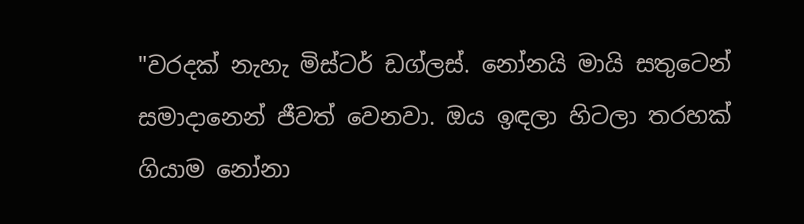"වරදක් නැහැ මිස්ටර් ඩග්ලස්. නෝනයි මායි සතුටෙන් සමාදානෙන් ජීවත් වෙනවා. ඔය ඉඳලා හිටලා තරහක් ගියාම නෝනා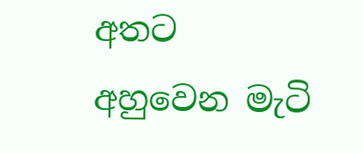අතට අහුවෙන මැටි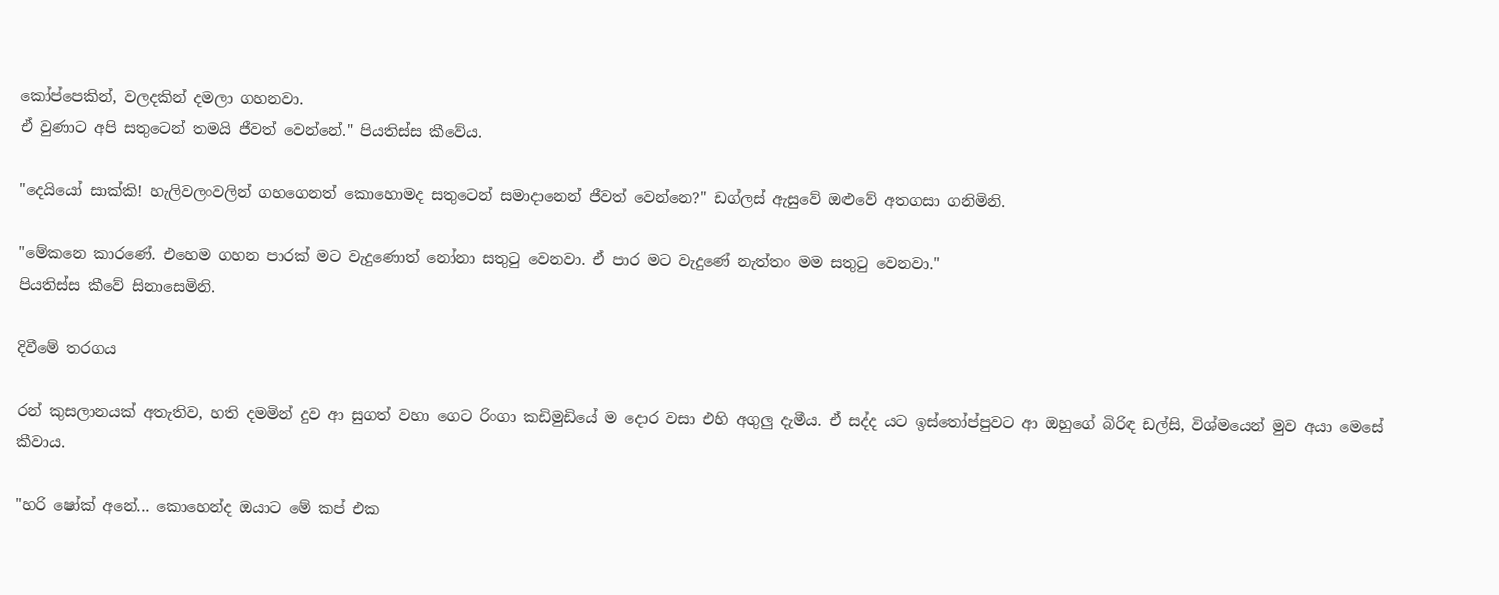කෝප්පෙකින්, වලදකින් දමලා ගහනවා.
ඒ වුණාට අපි සතුටෙන් තමයි ජීවත් වෙන්නේ." පියතිස්ස කීවේය.

"දෙයියෝ සාක්කි! හැලිවලංවලින් ගහගෙනත් කොහොමද සතුටෙන් සමාදානෙන් ජීවත් වෙන්නෙ?" ඩග්ලස් ඇසුවේ ඔළුවේ අතගසා ගනිමිනි.

"මේකනෙ කාරණේ. එහෙම ගහන පාරක් මට වැදුණොත් නෝනා සතුටු වෙනවා. ඒ පාර මට වැදුණේ නැත්තං මම සතුටු වෙනවා."
පියතිස්ස කීවේ සිනාසෙමිනි.

දිවීමේ තරගය

රන් කුසලානයක් අතැතිව, හති දමමින් දුව ආ සුගත් වහා ගෙට රිංගා කඩිමුඩියේ ම දොර වසා එහි අගුලු දැමීය. ඒ සද්ද යට ඉස්තෝප්පුවට ආ ඔහුගේ බිරිඳ ඩල්සි, විශ්මයෙන් මුව අයා මෙසේ කීවාය.

"හරි ෂෝක් අනේ... කොහෙන්ද ඔයාට මේ කප් එක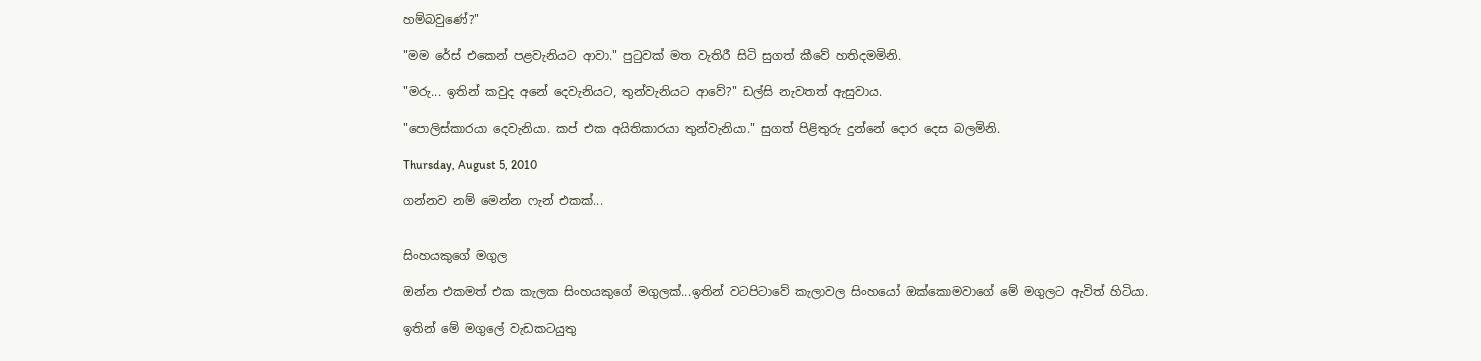හම්බවුණේ?"

"මම රේස් එකෙන් පළවැනියට ආවා." පුටුවක් මත වැතිරී සිටි සුගත් කීවේ හතිදමමිනි.

"මරු... ඉතින් කවුද අනේ දෙවැනියට, තුන්වැනියට ආවේ?" ඩල්සි නැවතත් ඇසුවාය.

"පොලිස්කාරයා දෙවැනියා. කප් එක අයිතිකාරයා තුන්වැනියා." සුගත් පිළිතුරු දුන්නේ දොර දෙස බලමිනි.

Thursday, August 5, 2010

ගන්නව නම් මෙන්න ෆැන් එකක්...


සිංහයකුගේ මගුල

ඔන්න එකමත් එක කැලක සිංහයකුගේ මගුලක්...ඉතින් වටපිටාවේ කැලාවල සිංහයෝ ඔක්කොමවාගේ මේ මගුලට ඇවිත් හිටියා.

ඉතින් මේ මගුලේ වැඩකටයුතු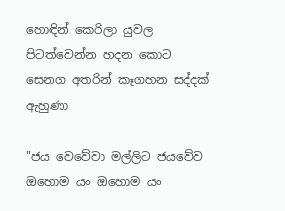හොඳින් කෙරිලා යුවල පිටත්වෙන්න හදන කොට සෙනග අතරින් කෑගහන සද්දක් ඇහුණා

"ජය වෙවේවා මල්ලිට ජයවේව ඔහොම යං ඔහොම යං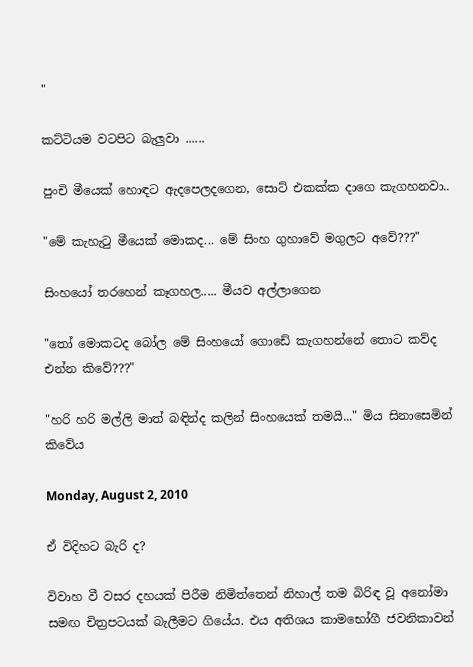"

කට්ටියම වටපිට බැලුවා ......

පුංචි මීයෙක් හොඳට ඇදපෙලදගෙන, සොට් එකක්ක දාගෙ කැගහනවා..

"මේ කැහැටු මීයෙක් මොකද... මේ සිංහ ගුහාවේ මගුලට අවේ???"

සිංහයෝ තරහෙන් කෑගහල..... මීයව අල්ලාගෙන

"තෝ මොකටද බෝල මේ සිංහයෝ ගොඩේ කැගහන්නේ තොට කව්ද එන්න කිවේ???"

"හරි හරි මල්ලි මාත් බඳින්ද කලින් සිංහයෙක් තමයි..." මිය සිනාසෙමින් කිවේය

Monday, August 2, 2010

ඒ විදිහට බැරි ද?

විවාහ වී වසර දහයක් පිරීම නිමිත්තෙන් නිහාල් තම බිරිඳ වූ අනෝමා සමඟ චිත්‍රපටයක් බැලීමට ගියේය. එය අතිශය කාමභෝගී ජවනිකාවන්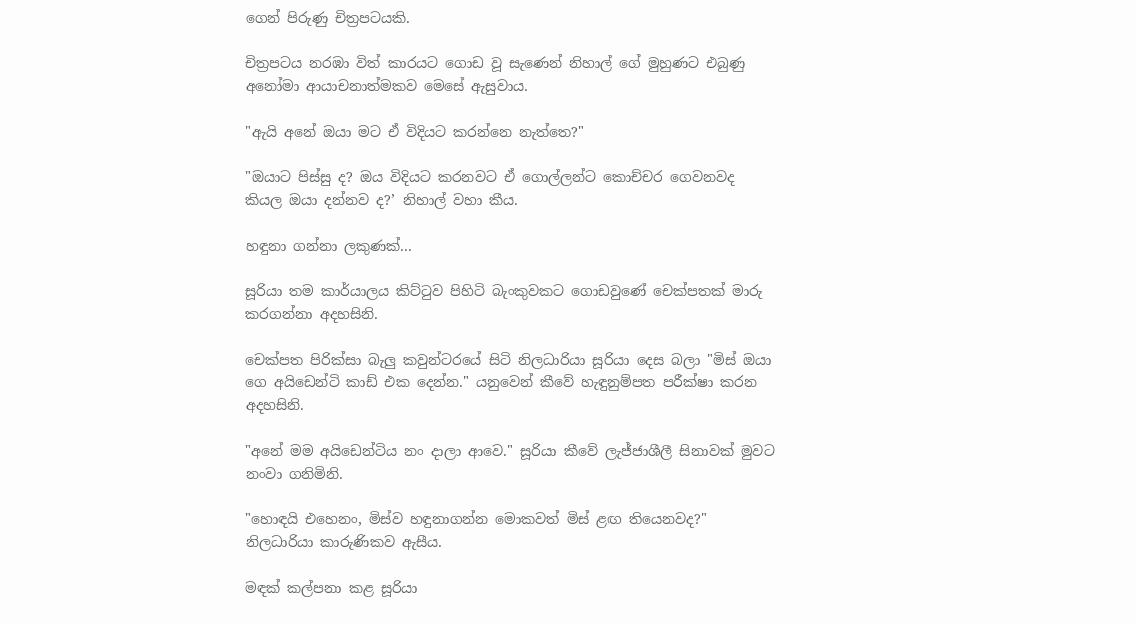ගෙන් පිරුණු චිත්‍රපටයකි.

චිත්‍රපටය නරඹා විත් කාරයට ගොඩ වූ සැණෙන් නිහාල් ගේ මුහුණට එබුණු අනෝමා ආයාචනාත්මකව මෙසේ ඇසුවාය.

"ඇයි අනේ ඔයා මට ඒ විදියට කරන්නෙ නැත්තෙ?"

"ඔයාට පිස්සු ද? ඔය විදියට කරනවට ඒ ගොල්ලන්ට කොච්චර ගෙවනවද කියල ඔයා දන්නව ද?’ නිහාල් වහා කීය.

හඳුනා ගන්නා ලකුණක්...

සූරියා තම කාර්යාලය කිට්ටුව පිහිටි බැංකුවකට ගොඩවුණේ චෙක්පතක් මාරු කරගන්නා අදහසිනි.

චෙක්පත පිරික්සා බැලු කවුන්ටරයේ සිටි නිලධාරියා සූරියා දෙස බලා "මිස් ඔයා ගෙ අයිඩෙන්ටි කාඩ් එක දෙන්න." යනුවෙන් කීවේ හැඳුනුම්පත පරීක්ෂා කරන අදහසිනි.

"අනේ මම අයිඩෙන්ටිය නං දාලා ආවෙ." සූරියා කීවේ ලැජ්ජාශීලී සිනාවක් මුවට නංවා ගනිමිනි.

"හොඳයි එහෙනං, මිස්ව හඳුනාගන්න මොකවත් මිස් ළඟ තියෙනවද?" නිලධාරියා කාරුණිකව ඇසීය.

මඳක් කල්පනා කළ සූරියා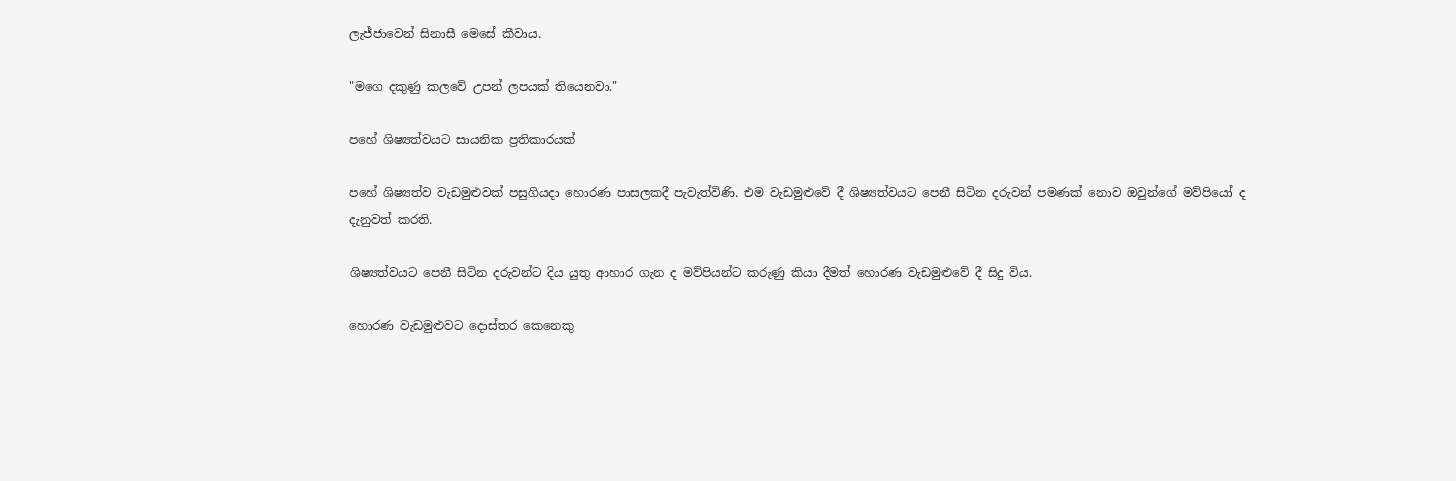ලැජ්ජාවෙන් සිනාසී මෙසේ කීවාය.

"මගෙ දකුණු කලවේ උපන් ලපයක් තියෙනවා."

පහේ ශිෂ්‍යත්වයට සායනික ප්‍රතිකාරයක්

පහේ ශිෂ්‍යත්ව වැඩමුළුවක් පසුගියදා හොරණ පාසලකදී පැවැත්විණි. එම වැඩමුළුවේ දී ශිෂ්‍යත්වයට පෙනී සිටින දරුවන් පමණක් නොව ඔවුන්ගේ මව්පියෝ ද දැනුවත් කරති.

ශිෂ්‍යත්වයට පෙනී සිටින දරුවන්ට දිය යුතු ආහාර ගැන ද මව්පියන්ට කරුණු කියා දීමත් හොරණ වැඩමුළුවේ දී සිදු විය.

හොරණ වැඩමුළුවට දොස්තර කෙනෙකු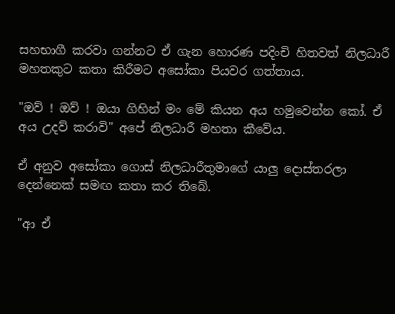සහභාගී කරවා ගන්නට ඒ ගැන හොරණ පදිංචි හිතවත් නිලධාරී මහතකුට කතා කිරීමට අසෝකා පියවර ගත්තාය.

"ඔව් ! ඔව් ! ඔයා ගිහින් මං මේ කියන අය හමුවෙන්න කෝ. ඒ අය උදව් කරාවි" අපේ නිලධාරී මහතා කීවේය.

ඒ අනුව අසෝකා ගොස් නිලධාරීතුමාගේ යාලු දොස්තරලා දෙන්නෙක් සමඟ කතා කර තිබේ.

"ආ ඒ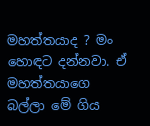මහත්තයාද ? මං හොඳට දන්නවා. ඒ මහත්තයාගෙ බල්ලා මේ ගිය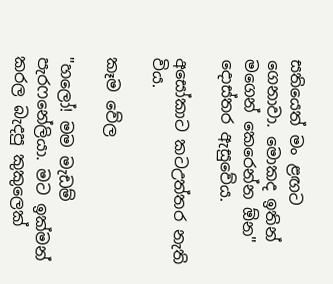සතියෙත් මං ළඟට ගෙනාවා. මොකද ඉතින් මගෙන් කෙරෙන්න ඕන" දොස්තර ඇසුවේය.

අසෝකාට කටඋත්තර නැති විය.

කෑම වේල

"හලෝ! මම මැඩම් පැරෆනේලියා. මට ඉක්මන් කරල බැදපු කුකුලෙක්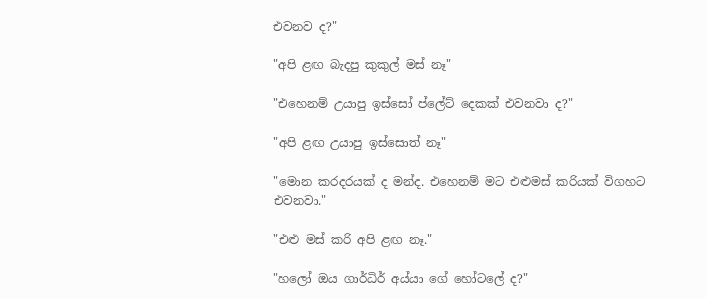එවනව ද?"

"අපි ළඟ බැදපු කුකුල් මස් නෑ"

"එහෙනම් උයාපු ඉස්සෝ ප්ලේට් දෙකක් එවනවා ද?"

"අපි ළඟ උයාපු ඉස්සොත් නෑ"

"මොන කරදරයක් ද මන්ද. එහෙනම් මට එළුමස් කරියක් විගහට එවනවා."

"එළු මස් කරි අපි ළඟ නෑ."

"හලෝ ඔය ගාර්ධිර් අය්යා ගේ හෝටලේ ද?"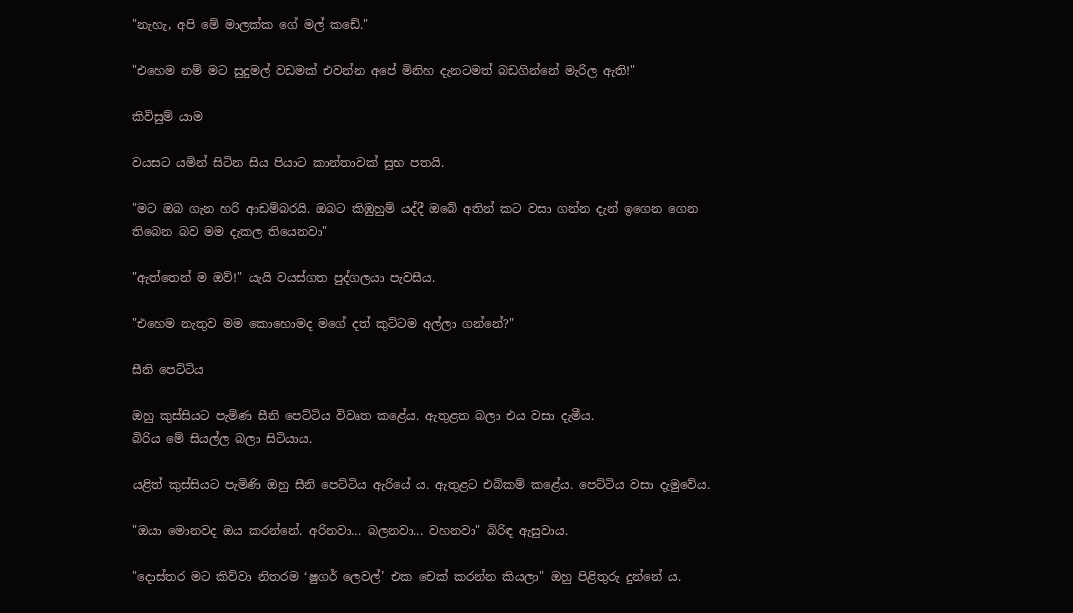"නැහැ, අපි මේ මාලක්ක ගේ මල් කඩේ."

"එහෙම නම් මට සුදුමල් වඩමක් එවන්න අපේ මිනිහ දැනටමත් බඩගින්නේ මැරිල ඇති!"

කිවිසුම් යාම

වයසට යමින් සිටින සිය පියාට කාන්තාවක් සුභ පතයි.

"මට ඔබ ගැන හරි ආඩම්බරයි. ඔබට කිඹුහුම් යද්දී ඔබේ අතින් කට වසා ගන්න දැන් ඉගෙන ගෙන තිබෙන බව මම දැකල තියෙනවා"

"ඇත්තෙන් ම ඔව්!" යැයි වයස්ගත පුද්ගලයා පැවසීය.

"එහෙම නැතුව මම කොහොමද මගේ දත් කුට්ටම අල්ලා ගන්නේ?"

සීනි පෙට්ටිය

ඔහු කුස්සියට පැමිණ සීනි පෙට්ටිය විවෘත කළේය. ඇතුළත බලා එය වසා දැමීය.
බිරිය මේ සියල්ල බලා සිටියාය.

යළිත් කුස්සියට පැමිණි ඔහු සීනි පෙට්ටිය ඇරියේ ය. ඇතුළට එබිකම් කළේය. පෙට්ටිය වසා දැමුවේය.

"ඔයා මොනවද ඔය කරන්නේ. අරිනවා... බලනවා... වහනවා" බිරිඳ ඇසුවාය.

"දොස්තර මට කිව්වා නිතරම ‘ෂුගර් ලෙවල්’ එක චෙක් කරන්න කියලා" ඔහු පිළිතුරු දුන්නේ ය.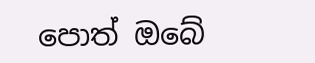පොත් ඔබේ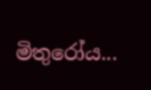මිතුරෝය...